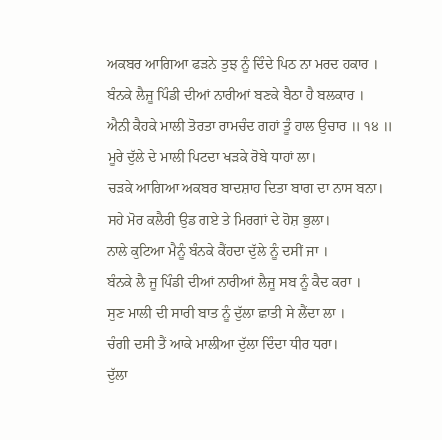ਅਕਬਰ ਆਗਿਆ ਫੜਨੇ ਤੁਝ ਨੂੰ ਦਿੰਦੇ ਪਿਠ ਨਾ ਮਰਦ ਹਕਾਰ ।
ਬੰਨਕੇ ਲੈਜੂ ਪਿੰਡੀ ਦੀਆਂ ਨਾਰੀਆਂ ਬਣਕੇ ਬੈਠਾ ਹੈ ਬਲਕਾਰ ।
ਐਨੀ ਕੈਹਕੇ ਮਾਲੀ ਤੋਰਤਾ ਰਾਮਚੰਦ ਗਹਾਂ ਤੂੰ ਹਾਲ ਉਚਾਰ ॥ ੧੪ ॥
ਮੂਰੇ ਦੁੱਲੇ ਦੇ ਮਾਲੀ ਪਿਟਦਾ ਖੜਕੇ ਰੋਬੇ ਧਾਹਾਂ ਲਾ।
ਚੜਕੇ ਆਗਿਆ ਅਕਬਰ ਬਾਦਸ਼ਾਹ ਦਿਤਾ ਬਾਗ ਦਾ ਨਾਸ ਬਨਾ।
ਸਹੇ ਮੋਰ ਕਲੈਰੀ ਉਡ ਗਏ ਤੇ ਮਿਰਗਾਂ ਦੇ ਹੋਸ਼ ਭੁਲਾ।
ਨਾਲੇ ਕੁਟਿਆ ਮੈਨੂੰ ਬੰਨਕੇ ਕੈਂਹਦਾ ਦੁੱਲੇ ਨੂੰ ਦਸੀਂ ਜਾ ।
ਬੰਨਕੇ ਲੈ ਜੂ ਪਿੰਡੀ ਦੀਆਂ ਨਾਰੀਆਂ ਲੈਜੂ ਸਬ ਨੂੰ ਕੈਦ ਕਰਾ ।
ਸੁਣ ਮਾਲੀ ਦੀ ਸਾਰੀ ਬਾਤ ਨੂੰ ਦੁੱਲਾ ਛਾਤੀ ਸੇ ਲੈਂਦਾ ਲਾ ।
ਚੰਗੀ ਦਸੀ ਤੈਂ ਆਕੇ ਮਾਲੀਆ ਦੁੱਲਾ ਦਿੰਦਾ ਧੀਰ ਧਰਾ।
ਦੁੱਲਾ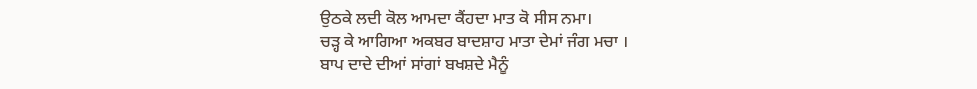ਉਠਕੇ ਲਦੀ ਕੋਲ ਆਮਦਾ ਕੈਂਹਦਾ ਮਾਤ ਕੋ ਸੀਸ ਨਮਾ।
ਚੜ੍ਹ ਕੇ ਆਗਿਆ ਅਕਬਰ ਬਾਦਸ਼ਾਹ ਮਾਤਾ ਦੇਮਾਂ ਜੰਗ ਮਚਾ ।
ਬਾਪ ਦਾਦੇ ਦੀਆਂ ਸਾਂਗਾਂ ਬਖਸ਼ਦੇ ਮੈਨੂੰ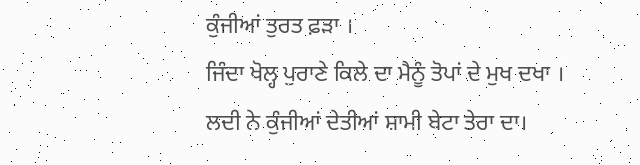ਕੁੰਜੀਆਂ ਤੁਰਤ ਫ਼ੜਾ ।
ਜਿੰਦਾ ਖੋਲ੍ਹ ਪੁਰਾਣੇ ਕਿਲੇ ਦਾ ਮੈਨੂੰ ਤੋਪਾਂ ਦੇ ਮੁਖ ਦਖਾ ।
ਲਦੀ ਨੇ ਕੁੰਜੀਆਂ ਦੇਤੀਆਂ ਸ਼ਾਮੀ ਬੇਟਾ ਤੇਰਾ ਦਾ।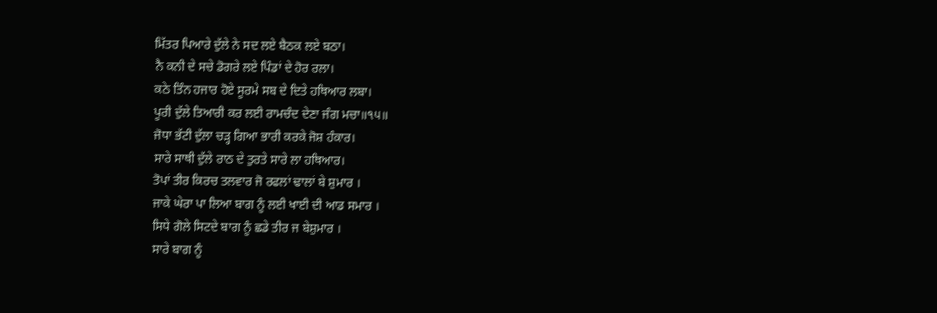ਮਿੱਤਰ ਪਿਆਰੇ ਦੁੱਲੇ ਨੇ ਸਦ ਲਏ ਬੈਠਕ ਲਏ ਬਠਾ।
ਨੈ ਕਨੀ ਦੇ ਸਚੇ ਡੋਗਰੇ ਲਏ ਪਿੰਡਾਂ ਦੇ ਹੋਰ ਰਲਾ।
ਕਠੇ ਤਿੰਨ ਹਜਾਰ ਹੋਏ ਸੂਰਮੇ ਸਬ ਦੇ ਦਿਤੇ ਹਥਿਆਰ ਲਬਾ।
ਪੂਰੀ ਦੁੱਲੇ ਤਿਆਰੀ ਕਰ ਲਈ ਰਾਮਚੰਦ ਦੇਣਾ ਜੰਗ ਮਚਾ॥੧੫॥
ਜੋਧਾ ਭੱਟੀ ਦੁੱਲਾ ਚੜ੍ਹ ਗਿਆ ਭਾਰੀ ਕਰਕੇ ਜੋਸ਼ ਹੰਕਾਰ।
ਸਾਰੇ ਸਾਥੀ ਦੁੱਲੇ ਰਾਠ ਦੇ ਤੁਰਤੇ ਸਾਰੇ ਲਾ ਹਥਿਆਰ।
ਤੋਪਾਂ ਤੀਰ ਕਿਰਚ ਤਲਵਾਰ ਜੋ ਰਫਲਾਂ ਢਾਲਾਂ ਬੇ ਸ਼ੁਮਾਰ ।
ਜਾਕੇ ਘੇਰਾ ਪਾ ਲਿਆ ਬਾਗ ਨੂੰ ਲਈ ਖਾਈ ਦੀ ਆਡ ਸਮਾਰ ।
ਸਿਧੇ ਗੋਲੇ ਸਿਟਦੇ ਬਾਗ ਨੂੰ ਛਡੇ ਤੀਰ ਜ ਬੇਸ਼ੁਮਾਰ ।
ਸਾਰੇ ਬਾਗ ਨੂੰ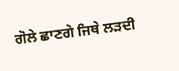ਗੋਲੇ ਛਾਣਗੇ ਜਿਥੇ ਲੜਦੀ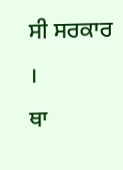ਸੀ ਸਰਕਾਰ ।
ਥਾ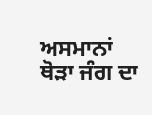ਅਸਮਾਨਾਂ ਥੋੜਾ ਜੰਗ ਦਾ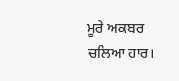ਮੂਰੇ ਅਕਬਰ ਚਲਿਆ ਹਾਰ।